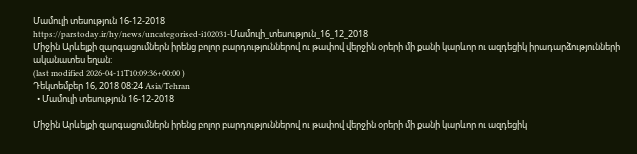Մամուլի տեսություն 16-12-2018
https://parstoday.ir/hy/news/uncategorised-i102031-Մամուլի_տեսություն_16_12_2018
Միջին Արևելքի զարգացումներն իրենց բոլոր բարդություններով ու թափով վերջին օրերի մի քանի կարևոր ու ազդեցիկ իրադարձությունների ականատես եղան:
(last modified 2026-04-11T10:09:36+00:00 )
Դեկտեմբեր 16, 2018 08:24 Asia/Tehran
  • Մամուլի տեսություն 16-12-2018

Միջին Արևելքի զարգացումներն իրենց բոլոր բարդություններով ու թափով վերջին օրերի մի քանի կարևոր ու ազդեցիկ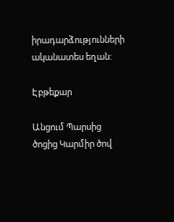իրադարձությունների ականատես եղան:

Էբթեքար

Անցում Պարսից ծոցից Կարմիր ծով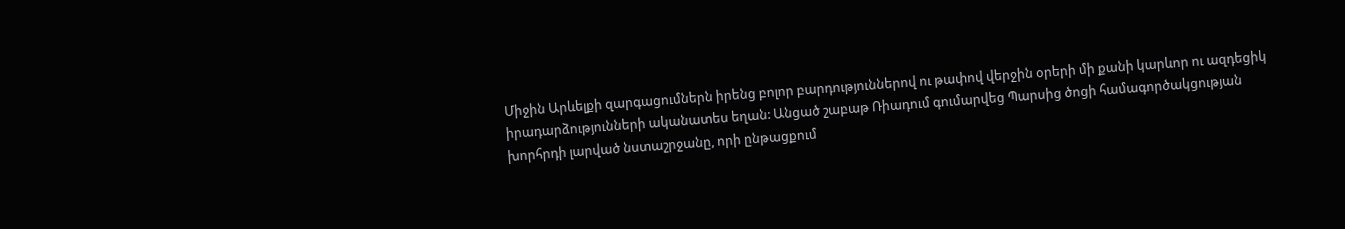Միջին Արևելքի զարգացումներն իրենց բոլոր բարդություններով ու թափով վերջին օրերի մի քանի կարևոր ու ազդեցիկ իրադարձությունների ականատես եղան: Անցած շաբաթ Ռիադում գումարվեց Պարսից ծոցի համագործակցության խորհրդի լարված նստաշրջանը, որի ընթացքում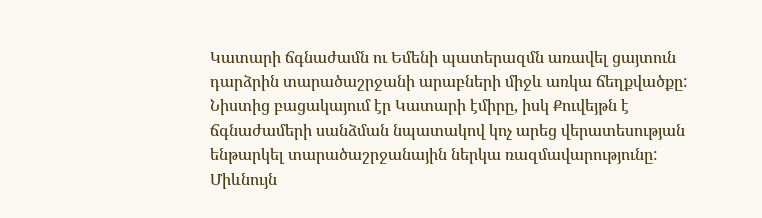Կատարի ճգնաժամն ու Եմենի պատերազմն առավել ցայտուն դարձրին տարածաշրջանի արաբների միջև առկա ճեղքվածքը: Նիստից բացակայում էր Կատարի էմիրը, իսկ Քուվեյթն է ճգնաժամերի սանձման նպատակով կոչ արեց վերատեսության ենթարկել տարածաշրջանային ներկա ռազմավարությունը: Միևնույն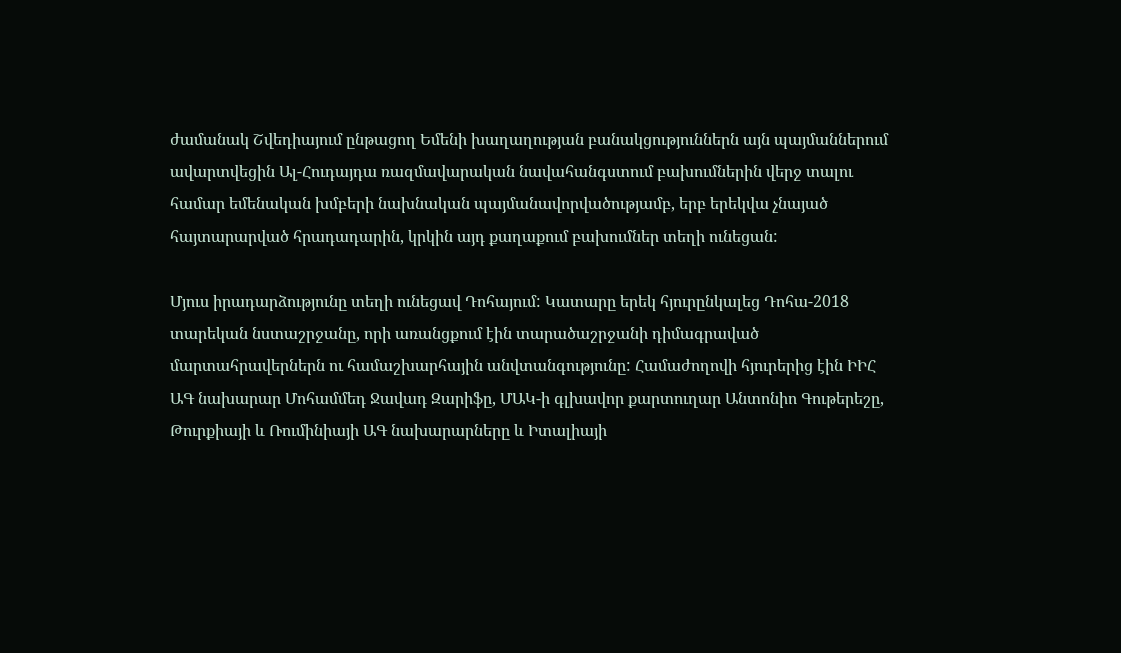ժամանակ Շվեդիայում ընթացող Եմենի խաղաղության բանակցություններն այն պայմաններում ավարտվեցին Ալ-Հուդայդա ռազմավարական նավահանգստում բախումներին վերջ տալու համար եմենական խմբերի նախնական պայմանավորվածությամբ, երբ երեկվա չնայած հայտարարված հրադադարին, կրկին այդ քաղաքում բախումներ տեղի ունեցան:

Մյուս իրադարձությունը տեղի ունեցավ Դոհայում: Կատարը երեկ հյուրընկալեց Դոհա-2018 տարեկան նստաշրջանը, որի առանցքում էին տարածաշրջանի դիմագրաված մարտահրավերներն ու համաշխարհային անվտանգությունը: Համաժողովի հյուրերից էին ԻԻՀ ԱԳ նախարար Մոհամմեդ Ջավադ Զարիֆը, ՄԱԿ-ի գլխավոր քարտուղար Անտոնիո Գութերեշը, Թուրքիայի և Ռումինիայի ԱԳ նախարարները և Իտալիայի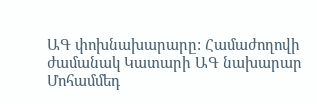ԱԳ փոխնախարարը: Համաժողովի ժամանակ Կատարի ԱԳ նախարար Մոհամմեդ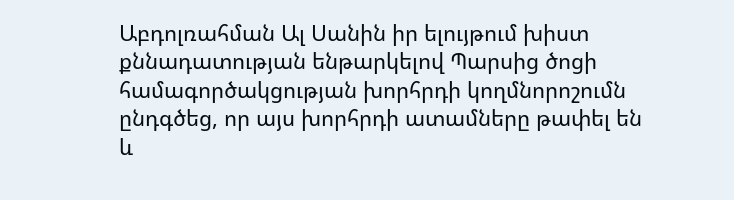Աբդոլռահման Ալ Սանին իր ելույթում խիստ քննադատության ենթարկելով Պարսից ծոցի համագործակցության խորհրդի կողմնորոշումն ընդգծեց, որ այս խորհրդի ատամները թափել են և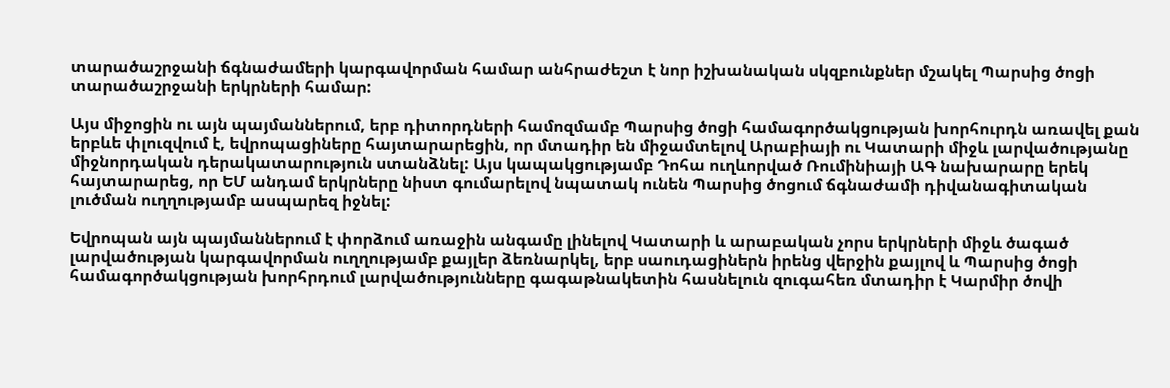տարածաշրջանի ճգնաժամերի կարգավորման համար անհրաժեշտ է նոր իշխանական սկզբունքներ մշակել Պարսից ծոցի տարածաշրջանի երկրների համար:

Այս միջոցին ու այն պայմաններում, երբ դիտորդների համոզմամբ Պարսից ծոցի համագործակցության խորհուրդն առավել քան երբևե փլուզվում է, եվրոպացիները հայտարարեցին, որ մտադիր են միջամտելով Արաբիայի ու Կատարի միջև լարվածությանը միջնորդական դերակատարություն ստանձնել: Այս կապակցությամբ Դոհա ուղևորված Ռումինիայի ԱԳ նախարարը երեկ հայտարարեց, որ ԵՄ անդամ երկրները նիստ գումարելով նպատակ ունեն Պարսից ծոցում ճգնաժամի դիվանագիտական լուծման ուղղությամբ ասպարեզ իջնել:

Եվրոպան այն պայմաններում է փորձում առաջին անգամը լինելով Կատարի և արաբական չորս երկրների միջև ծագած լարվածության կարգավորման ուղղությամբ քայլեր ձեռնարկել, երբ սաուդացիներն իրենց վերջին քայլով և Պարսից ծոցի համագործակցության խորհրդում լարվածությունները գագաթնակետին հասնելուն զուգահեռ մտադիր է Կարմիր ծովի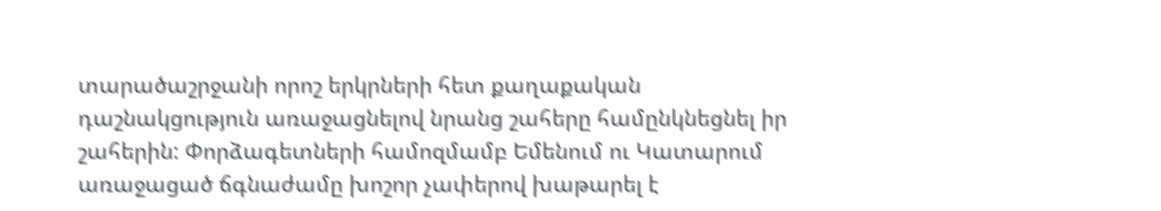տարածաշրջանի որոշ երկրների հետ քաղաքական դաշնակցություն առաջացնելով նրանց շահերը համընկնեցնել իր շահերին: Փորձագետների համոզմամբ Եմենում ու Կատարում առաջացած ճգնաժամը խոշոր չափերով խաթարել է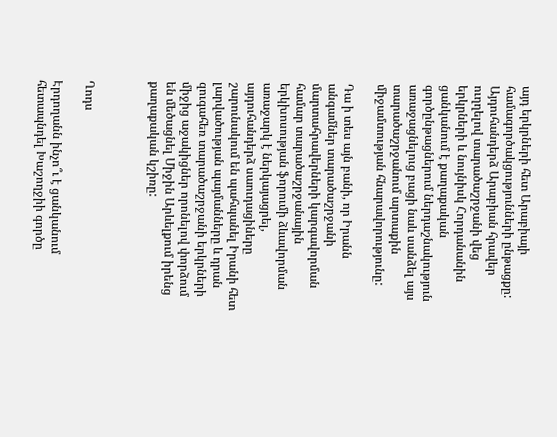այդ երկրների հետ Արաբիայի համագործակցությունների ընթացքը: Այդուհանդերձ Արաբիան հրավեր ուղղելով տարածաշրջանի վեց երկրների և նույնիսկ Հորդանանին ցանկանում է քաղաքական գործընթացներում ներդաշնակություն առաջացնելուց բացի նաև սանձել այս տարածաշրջանում արտաքին միջամտության հնարավորությունը:

Դա ի տես այն բանի, որ Իրանն անգամներ տարածաշրջանի մարտահրավերների կարգավորման համար տարածաշրջանային երկխոսության ֆորումի ձևավորման առաջարկ է ներկայացրել, այդուհանդերձ սաուդացիները շարունակում են պահպանել Իրանի հետ լարվածության պայմանները և դրան զուգահեռ տարածաշրջանի երկրների միջից աջակիցներ որոնելով փորձում են մեծացնել Միջին Արևելքում իրենց քաղաքական կշիռը:



Ղոդս

Էրդողանն ինչո՞ւ է ցանկանում հետապնդել Խաշողջիի գործը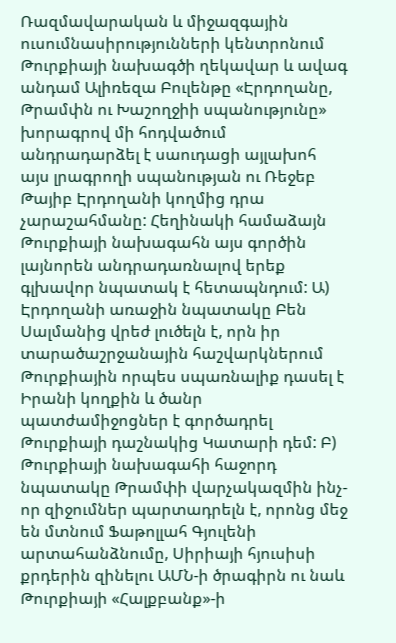Ռազմավարական և միջազգային ուսումնասիրությունների կենտրոնում Թուրքիայի նախագծի ղեկավար և ավագ անդամ Ալիռեզա Բուլենթը «Էրդողանը, Թրամփն ու Խաշողջիի սպանությունը» խորագրով մի հոդվածում անդրադարձել է սաուդացի այլախոհ այս լրագրողի սպանության ու Ռեջեբ Թայիբ Էրդողանի կողմից դրա չարաշահմանը: Հեղինակի համաձայն Թուրքիայի նախագահն այս գործին լայնորեն անդրադառնալով երեք գլխավոր նպատակ է հետապնդում: Ա) Էրդողանի առաջին նպատակը Բեն Սալմանից վրեժ լուծելն է, որն իր տարածաշրջանային հաշվարկներում Թուրքիային որպես սպառնալիք դասել է Իրանի կողքին և ծանր պատժամիջոցներ է գործադրել Թուրքիայի դաշնակից Կատարի դեմ: Բ) Թուրքիայի նախագահի հաջորդ նպատակը Թրամփի վարչակազմին ինչ-որ զիջումներ պարտադրելն է, որոնց մեջ են մտնում Ֆաթոլլահ Գյուլենի արտահանձնումը, Սիրիայի հյուսիսի քրդերին զինելու ԱՄՆ-ի ծրագիրն ու նաև Թուրքիայի «Հալքբանք»-ի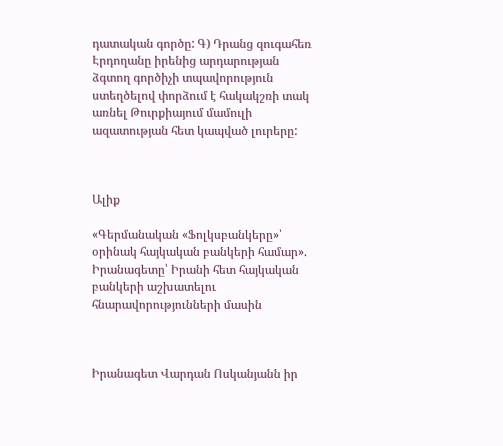դատական գործը: Գ) Դրանց զուգահեռ Էրդողանը իրենից արդարության ձգտող գործիչի տպավորություն ստեղծելով փորձում է հակակշռի տակ առնել Թուրքիայում մամուլի ազատության հետ կապված լուրերը:



Ալիք

«Գերմանական «Ֆոլկսբանկերը»՝ օրինակ հայկական բանկերի համար». Իրանագետը՝ Իրանի հետ հայկական բանկերի աշխատելու հնարավորությունների մասին



Իրանագետ Վարդան Ոսկանյանն իր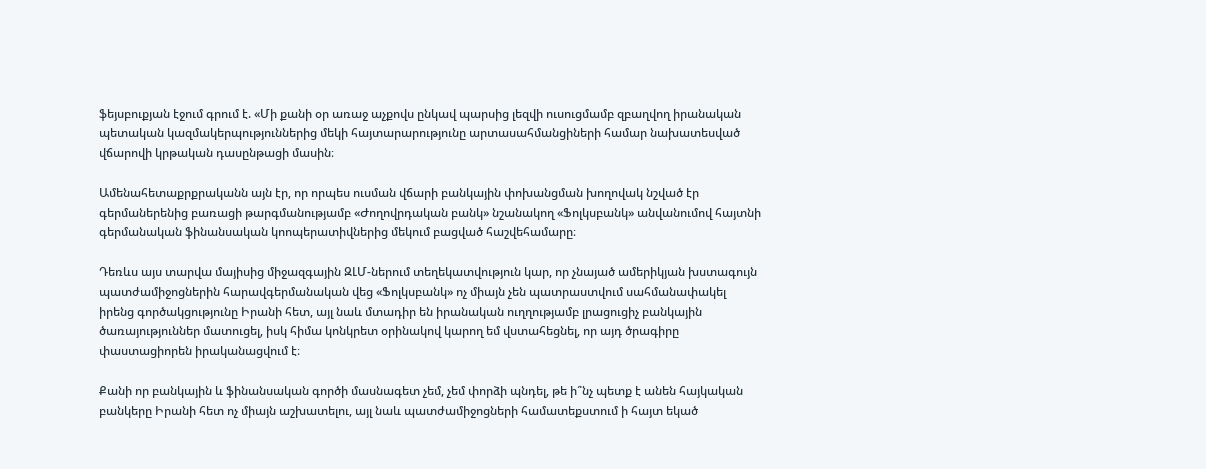ֆեյսբուքյան էջում գրում է. «Մի քանի օր առաջ աչքովս ընկավ պարսից լեզվի ուսուցմամբ զբաղվող իրանական պետական կազմակերպություններից մեկի հայտարարությունը արտասահմանցիների համար նախատեսված վճարովի կրթական դասընթացի մասին։

Ամենահետաքրքրականն այն էր, որ որպես ուսման վճարի բանկային փոխանցման խողովակ նշված էր գերմաներենից բառացի թարգմանությամբ «Ժողովրդական բանկ» նշանակող «Ֆոլկսբանկ» անվանումով հայտնի գերմանական ֆինանսական կոոպերատիվներից մեկում բացված հաշվեհամարը։

Դեռևս այս տարվա մայիսից միջազգային ԶԼՄ-ներում տեղեկատվություն կար, որ չնայած ամերիկյան խստագույն պատժամիջոցներին հարավգերմանական վեց «Ֆոլկսբանկ» ոչ միայն չեն պատրաստվում սահմանափակել իրենց գործակցությունը Իրանի հետ, այլ նաև մտադիր են իրանական ուղղությամբ լրացուցիչ բանկային ծառայություններ մատուցել, իսկ հիմա կոնկրետ օրինակով կարող եմ վստահեցնել, որ այդ ծրագիրը փաստացիորեն իրականացվում է։

Քանի որ բանկային և ֆինանսական գործի մասնագետ չեմ, չեմ փորձի պնդել, թե ի՞նչ պետք է անեն հայկական բանկերը Իրանի հետ ոչ միայն աշխատելու, այլ նաև պատժամիջոցների համատեքստում ի հայտ եկած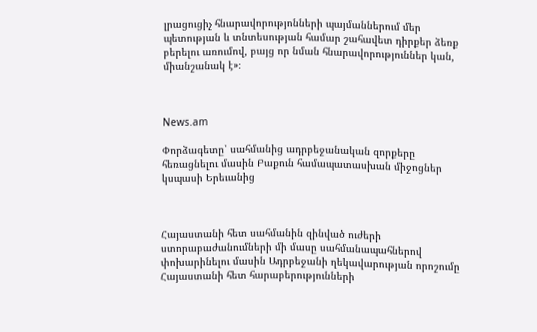լրացուցիչ հնարավորությոնների պայմաններում մեր պետության և տնտեսության համար շահավետ դիրքեր ձեռք բերելու առումով, բայց որ նման հնարավորություններ կան, միանշանակ է»։



News.am

Փորձագետը՝ սահմանից ադրբեջանական զորքերը հեռացնելու մասին Բաքուն համապատասխան միջոցներ կսպասի Երեւանից



Հայաստանի հետ սահմանին զինված ուժերի ստորաբաժանումների մի մասը սահմանապահներով փոխարինելու մասին Ադրբեջանի ղեկավարության որոշումը Հայաստանի հետ հարաբերությունների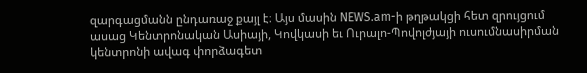զարգացմանն ընդառաջ քայլ է։ Այս մասին NEWS.am-ի թղթակցի հետ զրույցում ասաց Կենտրոնական Ասիայի, Կովկասի եւ Ուրալո-Պովոլժյայի ուսումնասիրման կենտրոնի ավագ փորձագետ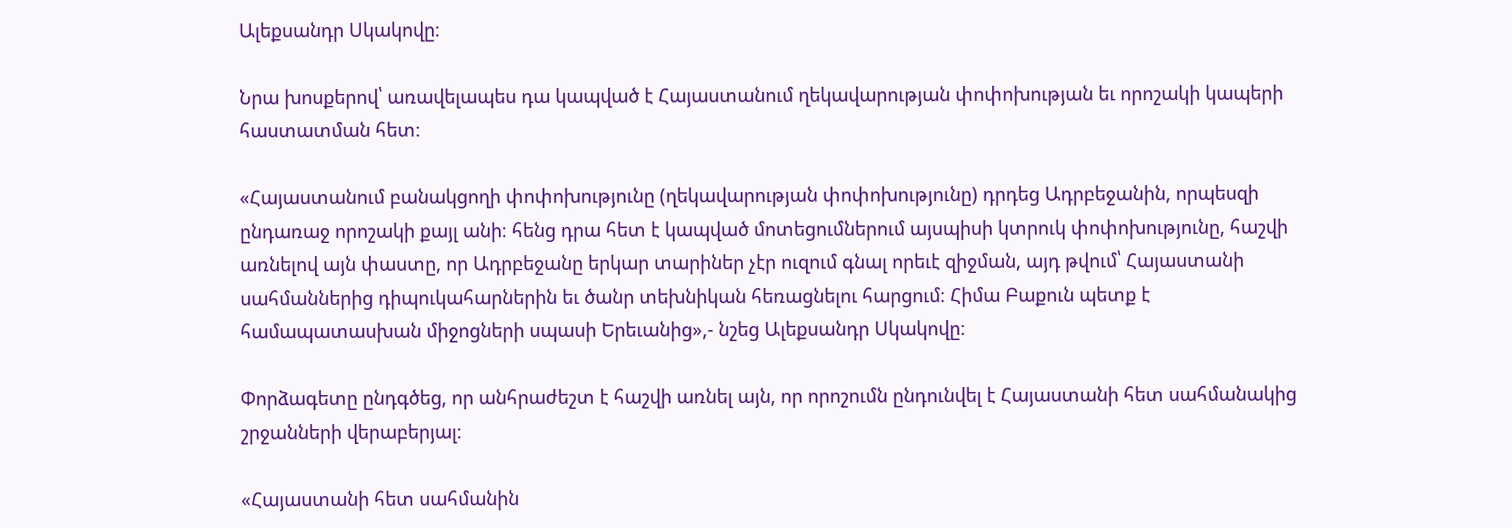Ալեքսանդր Սկակովը։

Նրա խոսքերով՝ առավելապես դա կապված է Հայաստանում ղեկավարության փոփոխության եւ որոշակի կապերի հաստատման հետ։

«Հայաստանում բանակցողի փոփոխությունը (ղեկավարության փոփոխությունը) դրդեց Ադրբեջանին, որպեսզի ընդառաջ որոշակի քայլ անի։ հենց դրա հետ է կապված մոտեցումներում այսպիսի կտրուկ փոփոխությունը, հաշվի առնելով այն փաստը, որ Ադրբեջանը երկար տարիներ չէր ուզում գնալ որեւէ զիջման, այդ թվում՝ Հայաստանի սահմաններից դիպուկահարներին եւ ծանր տեխնիկան հեռացնելու հարցում։ Հիմա Բաքուն պետք է համապատասխան միջոցների սպասի Երեւանից»,- նշեց Ալեքսանդր Սկակովը։

Փորձագետը ընդգծեց, որ անհրաժեշտ է հաշվի առնել այն, որ որոշումն ընդունվել է Հայաստանի հետ սահմանակից շրջանների վերաբերյալ։

«Հայաստանի հետ սահմանին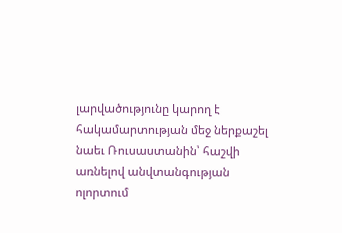լարվածությունը կարող է հակամարտության մեջ ներքաշել նաեւ Ռուսաստանին՝ հաշվի առնելով անվտանգության ոլորտում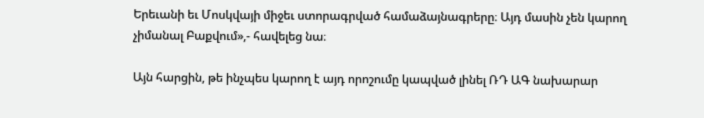Երեւանի եւ Մոսկվայի միջեւ ստորագրված համաձայնագրերը։ Այդ մասին չեն կարող չիմանալ Բաքվում»,- հավելեց նա։

Այն հարցին, թե ինչպես կարող է այդ որոշումը կապված լինել ՌԴ ԱԳ նախարար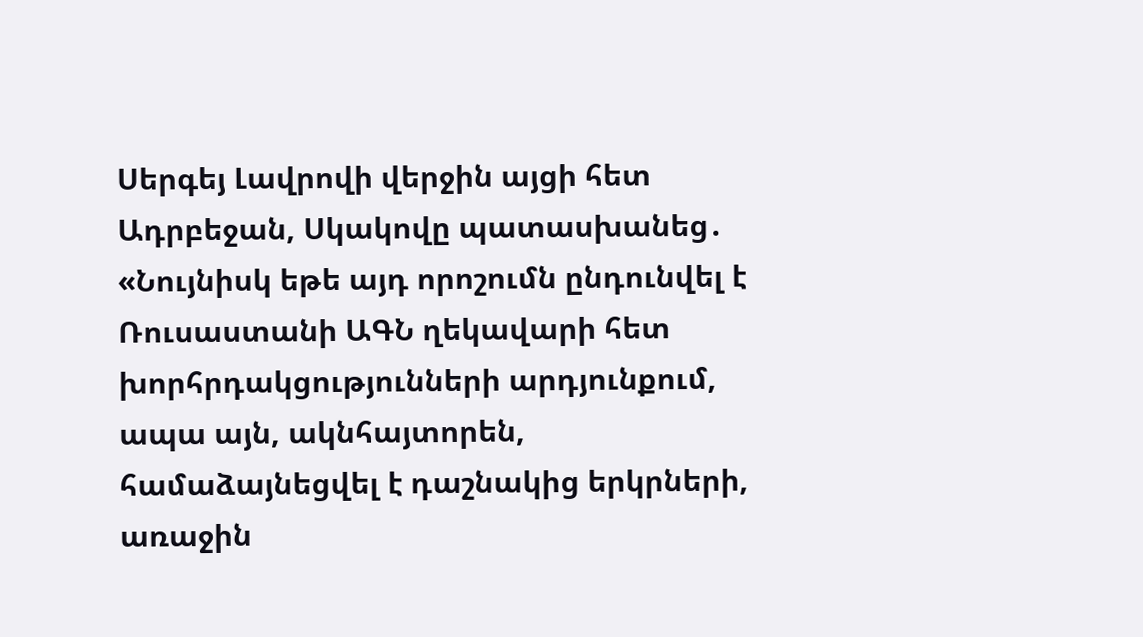Սերգեյ Լավրովի վերջին այցի հետ Ադրբեջան, Սկակովը պատասխանեց․ «Նույնիսկ եթե այդ որոշումն ընդունվել է Ռուսաստանի ԱԳՆ ղեկավարի հետ խորհրդակցությունների արդյունքում, ապա այն, ակնհայտորեն, համաձայնեցվել է դաշնակից երկրների, առաջին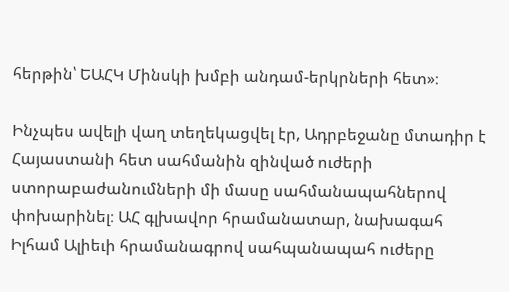հերթին՝ ԵԱՀԿ Մինսկի խմբի անդամ-երկրների հետ»։

Ինչպես ավելի վաղ տեղեկացվել էր, Ադրբեջանը մտադիր է Հայաստանի հետ սահմանին զինված ուժերի ստորաբաժանումների մի մասը սահմանապահներով փոխարինել։ ԱՀ գլխավոր հրամանատար, նախագահ Իլհամ Ալիեւի հրամանագրով սահպանապահ ուժերը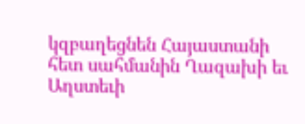կզբաղեցնեն Հայաստանի հետ սահմանին Ղազախի եւ Աղստեւի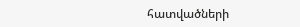հատվածների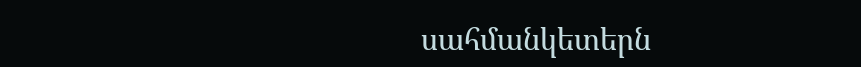սահմանկետերն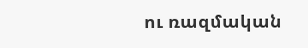ու ռազմական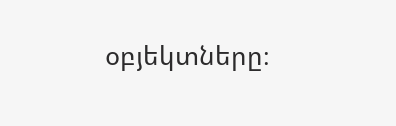օբյեկտները։